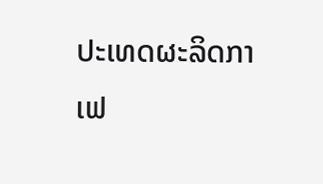ປະເທດຜະລິດກາເຟ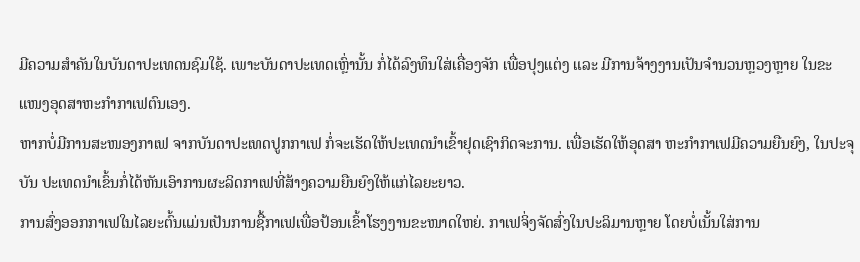ມີຄວາມສຳຄັນໃນບັນດາປະເທດນຊົມໃຊ້. ເພາະບັນດາປະເທດເຫຼົ່ານັ້ນ ກໍ່ໄດ້ລົງທຶນໃສ່ເຄື່ອງຈັກ ເພື່ອປຸງແຕ່ງ ແລະ ມີການຈ້າງງານເປັນຈຳນວນຫຼວງຫຼາຍ ໃນຂະແໜງອຸດສາຫະກຳກາເຟຕົນເອງ.
ຫາກບໍ່ມີການສະໜອງກາເຟ ຈາກບັນດາປະເທດປູກກາເຟ ກໍ່ຈະເຮັດໃຫ້ປະເທດນຳເຂົ້າຢຸດເຊົາກິດຈະການ. ເພື່ອເຮັດໃຫ້ອຸດສາ ຫະກຳກາເຟມີຄວາມຍືນຍົງ, ໃນປະຈຸບັນ ປະເທດນຳເຂົ້ນກໍ່ໄດ້ຫັນເອົາການຜະລິດກາເຟທີ່ສ້າງຄວາມຍືນຍົງໃຫ້ແກ່ໄລຍະຍາວ.
ການສົ່ງອອກກາເຟໃນໄລຍະຕົ້ນແມ່ນເປັນການຊື້ກາເຟເພື່ອປ້ອນເຂົ້າໂຮງງານຂະໜາດໃຫຍ່. ກາເຟຈິ່ງຈັດສົ່ງໃນປະລິມານຫຼາຍ ໂດຍບໍ່ເນັ້ນໃສ່ການ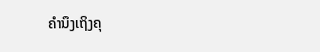ຄຳນຶງເຖິງຄຸ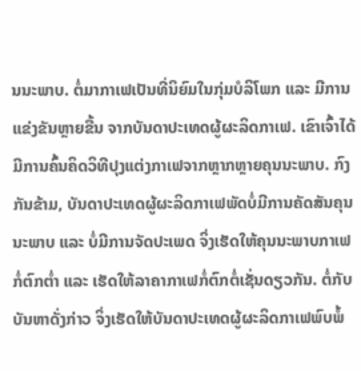ນນະພາບ. ຕໍ່ມາກາເຟເປັນທີ່ນິຍົມໃນກຸ່ມບໍລິໂພກ ແລະ ມີການແຂ່ງຂັນຫຼາຍຂື້ນ ຈາກບັນດາປະເທດຜູ້ຜະລິດກາເຟ. ເຂົາເຈົ້າໄດ້ມີການຄົ້ນຄິດວິທີປຸງແຕ່ງກາເຟຈາກຫຼາກຫຼາຍຄຸນນະພາບ. ກົງກັນຂ້າມ, ບັນດາປະເທດຜູ້ຜະລິດກາເຟພັດບໍ່ມີການຄັດສັນຄຸນນະພາບ ແລະ ບໍ່ມີການຈັດປະເພດ ຈິ່ງເຮັດໃຫ້ຄຸນນະພາບກາເຟກໍ່ຕົກຕໍ່າ ແລະ ເຮັດໃຫ້ລາຄາກາເຟກໍ່ຕົກຕໍ່ເຊັ່ນດຽວກັນ. ຕໍ່ກັບບັນຫາດັ່ງກ່າວ ຈິ່ງເຮັດໃຫ້ບັນດາປະເທດຜູ້ຜະລິດກາເຟພົບພໍ້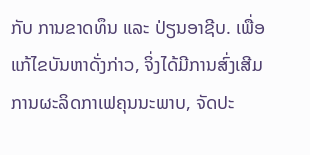ກັບ ການຂາດທຶນ ແລະ ປ່ຽນອາຊີບ. ເພື່ອແກ້ໄຂບັນຫາດັ່ງກ່າວ, ຈິ່ງໄດ້ມີການສົ່ງເສີມ ການຜະລິດກາເຟຄຸນນະພາບ, ຈັດປະ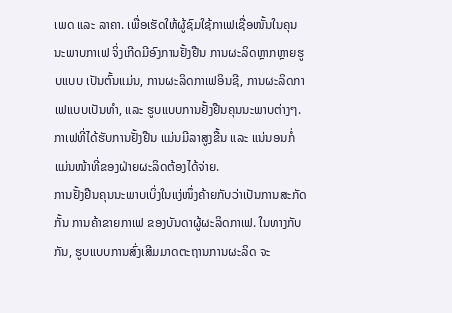ເພດ ແລະ ລາຄາ. ເພື່ອເຮັດໃຫ້ຜູ້ຊົມໃຊ້ກາເຟເຊື່ອໜັ້ນໃນຄຸນນະພາບກາເຟ ຈິ່ງເກີດມີອົງການຢັ້ງຢືນ ການຜະລິດຫຼາກຫຼາຍຮູບແບບ ເປັນຕົ້ນແມ່ນ, ການຜະລິດກາເຟອິນຊີ, ການຜະລິດກາເຟແບບເປັນທຳ, ແລະ ຮູບແບບການຢັ້ງຢືນຄຸນນະພາບຕ່າງໆ. ກາເຟທີ່ໄດ້ຮັບການຢັ້ງຢືນ ແມ່ນມີລາສູງຂື້ນ ແລະ ແນ່ນອນກໍ່ແມ່ນໜ້າທີ່ຂອງຝ່າຍຜະລິດຕ້ອງໄດ້ຈ່າຍ.
ການຢັ້ງຢືນຄຸນນະພາບເບິ່ງໃນແງ່ໜຶ່ງຄ້າຍກັບວ່າເປັນການສະກັດກັ້ນ ການຄ້າຂາຍກາເຟ ຂອງບັນດາຜູ້ຜະລິດກາເຟ. ໃນທາງກັບກັນ, ຮູບແບບການສົ່ງເສີມມາດຕະຖານການຜະລິດ ຈະ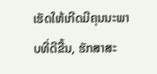ເຮັດໃຫ້ເກີດມີຄຸນນະພາບທີ່ດີຂື້ນ, ຮັກສາສະ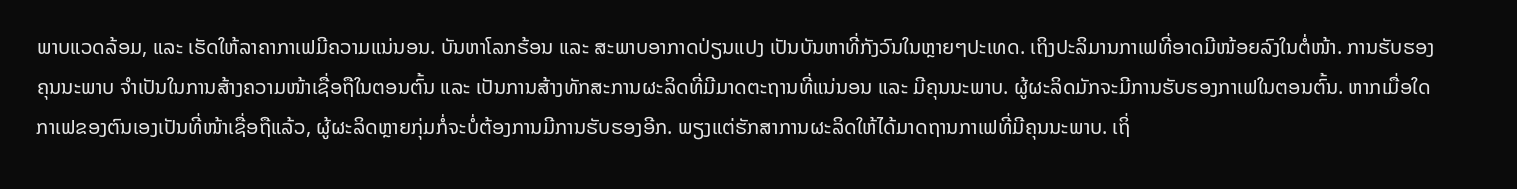ພາບແວດລ້ອມ, ແລະ ເຮັດໃຫ້ລາຄາກາເຟມີຄວາມແນ່ນອນ. ບັນຫາໂລກຮ້ອນ ແລະ ສະພາບອາກາດປ່ຽນແປງ ເປັນບັນຫາທີ່ກັງວົນໃນຫຼາຍໆປະເທດ. ເຖິງປະລິມານກາເຟທີ່ອາດມີໜ້ອຍລົງໃນຕໍ່ໜ້າ. ການຮັບຮອງຄຸນນະພາບ ຈຳເປັນໃນການສ້າງຄວາມໜ້າເຊື່ອຖືໃນຕອນຕົ້ນ ແລະ ເປັນການສ້າງທັກສະການຜະລິດທີ່ມີມາດຕະຖານທີ່ແນ່ນອນ ແລະ ມີຄຸນນະພາບ. ຜູ້ຜະລິດມັກຈະມີການຮັບຮອງກາເຟໃນຕອນຕົ້ນ. ຫາກເມື່ອໃດກາເຟຂອງຕົນເອງເປັນທີ່ໜ້າເຊື່ອຖືແລ້ວ, ຜູ້ຜະລິດຫຼາຍກຸ່ມກໍ່ຈະບໍ່ຕ້ອງການມີການຮັບຮອງອີກ. ພຽງແຕ່ຮັກສາການຜະລິດໃຫ້ໄດ້ມາດຖານກາເຟທີ່ມີຄຸນນະພາບ. ເຖິ່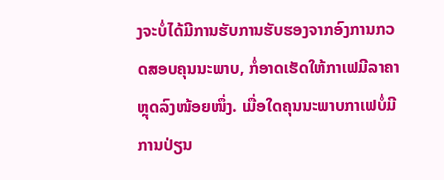ງຈະບໍ່ໄດ້ມີການຮັບການຮັບຮອງຈາກອົງການກວດສອບຄຸນນະພາບ, ກໍ່ອາດເຮັດໃຫ້ກາເຟມີລາຄາຫຼຸດລົງໜ້ອຍໜຶ່ງ. ເມື່ອໃດຄຸນນະພາບກາເຟບໍ່ມີການປ່ຽນ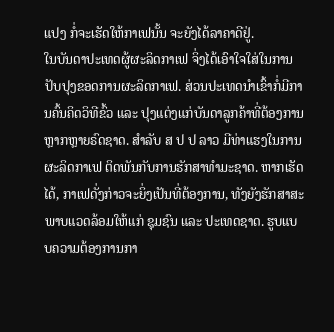ແປງ ກໍ່ຈະເຮັດໃຫ້ກາເຟນັ້ນ ຈະຍັງໄດ້ລາຄາດີຢູ່.
ໃນບັນດາປະເທດຜູ້ຜະລິດກາເຟ ຈິ່ງໄດ້ເອົາໃຈໃສ່ໃນການປັບປຸງຂອດການຜະລິດກາເຟ. ສ່ວນປະເທດນຳເຂົ້າກໍ່ມີການຄົ້ນຄິດວິທີຂົ້ວ ແລະ ປຸງແຕ່ງແກ່ບັນດາລູກຄ້າທີ່ຕ້ອງການຫຼາກຫຼາຍຣົດຊາດ. ສຳລັບ ສ ປ ປ ລາວ ມີທ່າແຮງໃນການຜະລິດກາເຟ ຕິດພັນກັບການຮັກສາທຳມະຊາດ. ຫາກເຮັດໄດ້, ກາເຟດັ່ງກ່າວຈະຍິ່ງເປັນທີ່ຕ້ອງການ, ທັງຍັງຮັກສາສະພາບແວດລ້ອມໃຫ້ແກ່ ຊຸມຊົນ ແລະ ປະເທດຊາດ. ຮູບແບບຄວາມຕ້ອງການກາ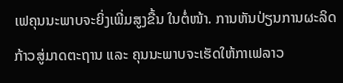ເຟຄຸນນະພາບຈະຍິ່ງເພີ່ມສູງຂື້ນ ໃນຕໍ່ໜ້າ. ການຫັນປ່ຽນການຜະລິດກ້າວສູ່ມາດຕະຖານ ແລະ ຄຸນນະພາບຈະເຮັດໃຫ້ກາເຟລາວ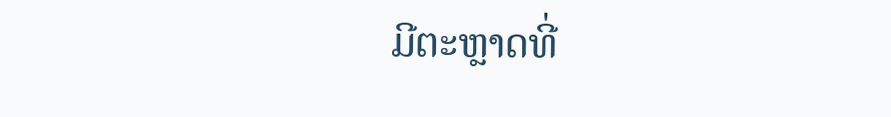ມີຕະຫຼາດທີ່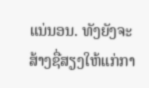ແນ່ນອນ. ທັງຍັງຈະສ້າງຊື່ສຽງໃຫ້ແກ່ກາ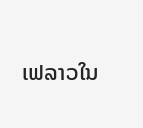ເຟລາວໃນ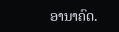ອານາຄົດ.